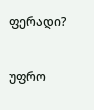ფერადი?


უფრო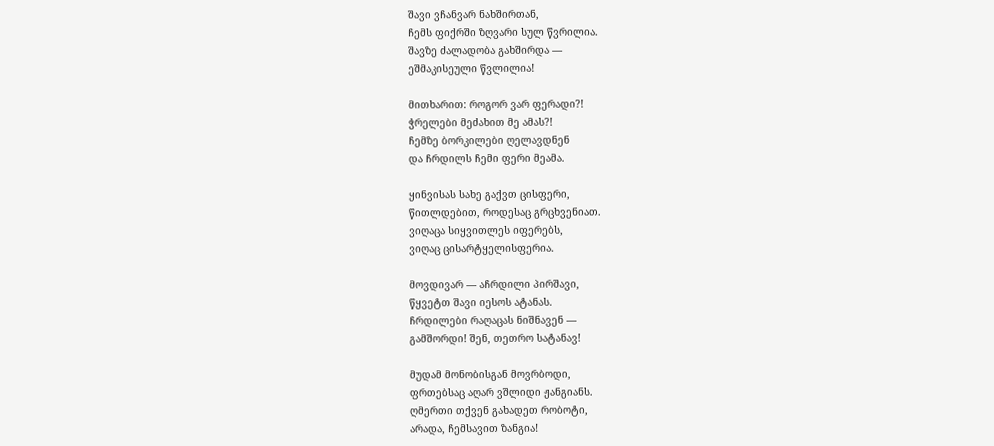შავი ვჩანვარ ნახშირთან,
ჩემს ფიქრში ზღვარი სულ წვრილია.
შავზე ძალადობა გახშირდა —
ეშმაკისეული წვლილია!

მითხარით: როგორ ვარ ფერადი?!
ჭრელები მეძახით მე ამას?!
ჩემზე ბორკილები ღელავდნენ
და ჩრდილს ჩემი ფერი მეამა.

ყინვისას სახე გაქვთ ცისფერი,
წითლდებით, როდესაც გრცხვენიათ.
ვიღაცა სიყვითლეს იფერებს,
ვიღაც ცისარტყელისფერია.

მოვდივარ — აჩრდილი პირშავი,
წყვეტთ შავი იესოს ატანას.
ჩრდილები რაღაცას ნიშნავენ —
გამშორდი! შენ, თეთრო სატანავ!

მუდამ მონობისგან მოვრბოდი,
ფრთებსაც აღარ ვშლიდი ჟანგიანს.
ღმერთი თქვენ გახადეთ რობოტი,
არადა, ჩემსავით ზანგია!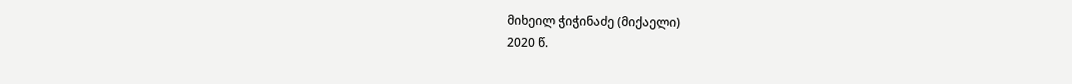მიხეილ ჭიჭინაძე (მიქაელი)
2020 წ.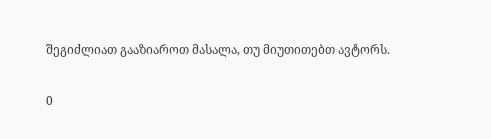შეგიძლიათ გააზიაროთ მასალა, თუ მიუთითებთ ავტორს.

0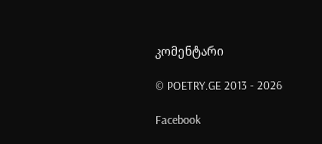კომენტარი

© POETRY.GE 2013 - 2026

Facebook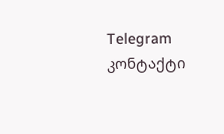Telegram კონტაქტი